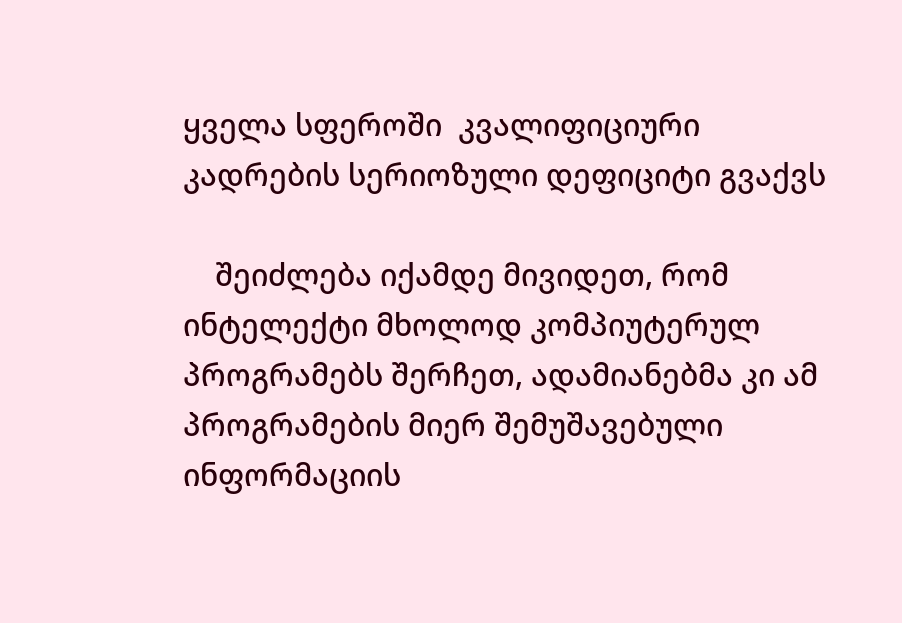ყველა სფეროში  კვალიფიციური კადრების სერიოზული დეფიციტი გვაქვს

    შეიძლება იქამდე მივიდეთ, რომ ინტელექტი მხოლოდ კომპიუტერულ პროგრამებს შერჩეთ, ადამიანებმა კი ამ პროგრამების მიერ შემუშავებული ინფორმაციის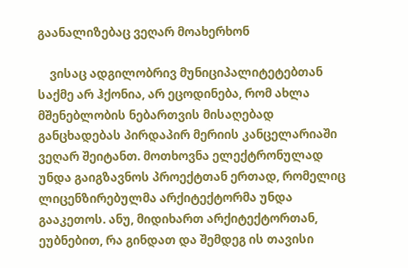გაანალიზებაც ვეღარ მოახერხონ

    ვისაც ადგილობრივ მუნიციპალიტეტებთან საქმე არ ჰქონია, არ ეცოდინება, რომ ახლა მშენებლობის ნებართვის მისაღებად განცხადებას პირდაპირ მერიის კანცელარიაში ვეღარ შეიტანთ. მოთხოვნა ელექტრონულად უნდა გაიგზავნოს პროექტთან ერთად, რომელიც ლიცენზირებულმა არქიტექტორმა უნდა გააკეთოს. ანუ, მიდიხართ არქიტექტორთან, ეუბნებით, რა გინდათ და შემდეგ ის თავისი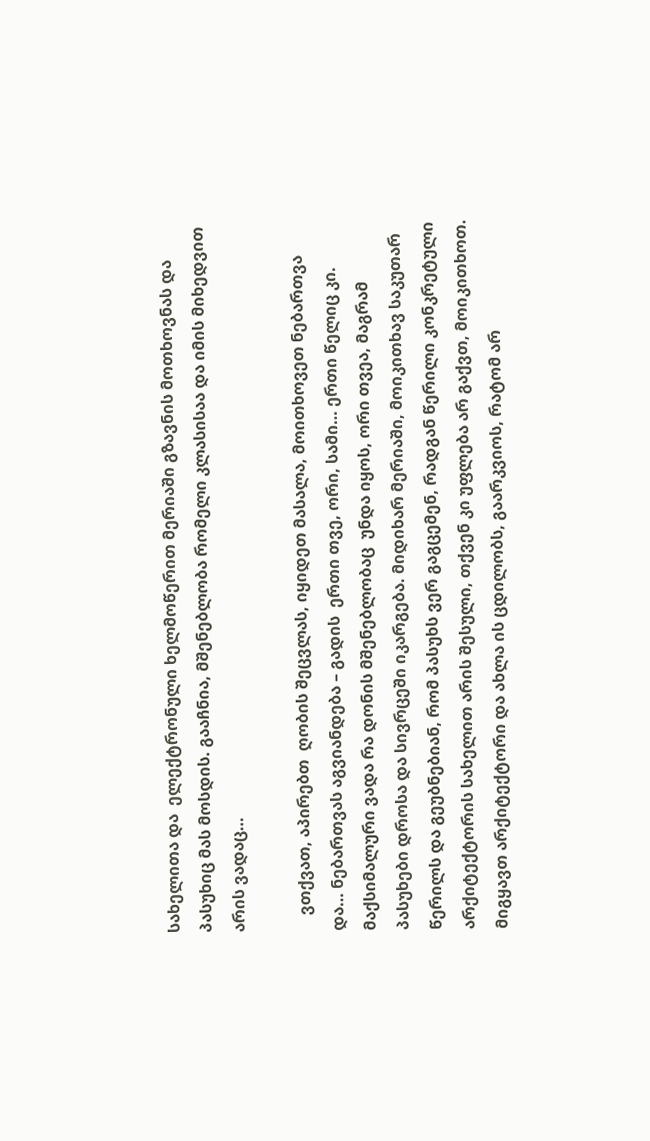სახელითა და  ელექტრონული ხელმოწერით მერიაში გზავნის მოთხოვნას და პასუხიც მას მოსდის. გააჩნია, მშენებლობა რომელი კლასისაა და იმის მიხედვით არის ვადაც…

    ვთქვათ, აპირებთ  ღობის შეცვლას, იყიდეთ მასალა, მოითხოვეთ ნებართვა და… ნებართვას აგვიანდება – გადის  ერთი თვე, ორი, სამი… ერთი წელიც კი. მაქსიმალური ვადა რა დონის მშენებლობაც  უნდა იყოს, ორი თვეა, მაგრამ პასუხები დროსა და სივრცეში იკარგება. მიდიხარ მერიაში, მოიკითხავ საკუთარ წერილს და გეუბნებიან, რომ პასუხს ვერ გაგცემენ, რადგან წერილი კონკრეტული არქიტექტორის სახელით არის შესული, თქვენ კი უფლება არ გაქვთ, მოიკითხოთ. მიგყავთ არქიტექტორი და ახლა ის ცდილობს, გაარკვიოს, რატომ არ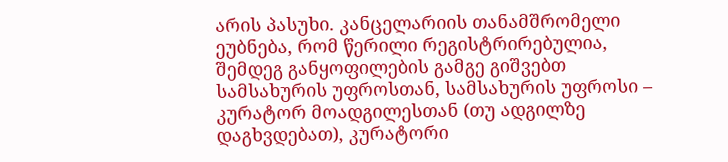არის პასუხი. კანცელარიის თანამშრომელი ეუბნება, რომ წერილი რეგისტრირებულია, შემდეგ განყოფილების გამგე გიშვებთ  სამსახურის უფროსთან, სამსახურის უფროსი – კურატორ მოადგილესთან (თუ ადგილზე დაგხვდებათ), კურატორი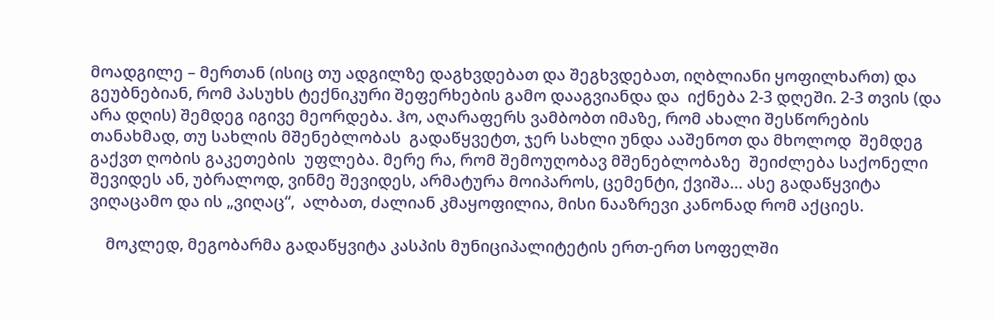მოადგილე – მერთან (ისიც თუ ადგილზე დაგხვდებათ და შეგხვდებათ, იღბლიანი ყოფილხართ) და გეუბნებიან, რომ პასუხს ტექნიკური შეფერხების გამო დააგვიანდა და  იქნება 2-3 დღეში. 2-3 თვის (და არა დღის) შემდეგ იგივე მეორდება. ჰო, აღარაფერს ვამბობთ იმაზე, რომ ახალი შესწორების თანახმად, თუ სახლის მშენებლობას  გადაწყვეტთ, ჯერ სახლი უნდა ააშენოთ და მხოლოდ  შემდეგ გაქვთ ღობის გაკეთების  უფლება. მერე რა, რომ შემოუღობავ მშენებლობაზე  შეიძლება საქონელი შევიდეს ან, უბრალოდ, ვინმე შევიდეს, არმატურა მოიპაროს, ცემენტი, ქვიშა… ასე გადაწყვიტა ვიღაცამო და ის „ვიღაც“,  ალბათ, ძალიან კმაყოფილია, მისი ნააზრევი კანონად რომ აქციეს.

    მოკლედ, მეგობარმა გადაწყვიტა კასპის მუნიციპალიტეტის ერთ-ერთ სოფელში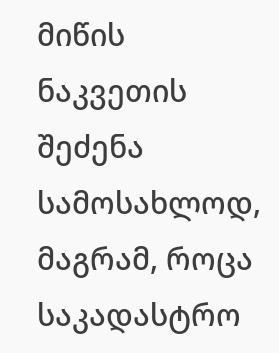მიწის ნაკვეთის შეძენა სამოსახლოდ, მაგრამ, როცა საკადასტრო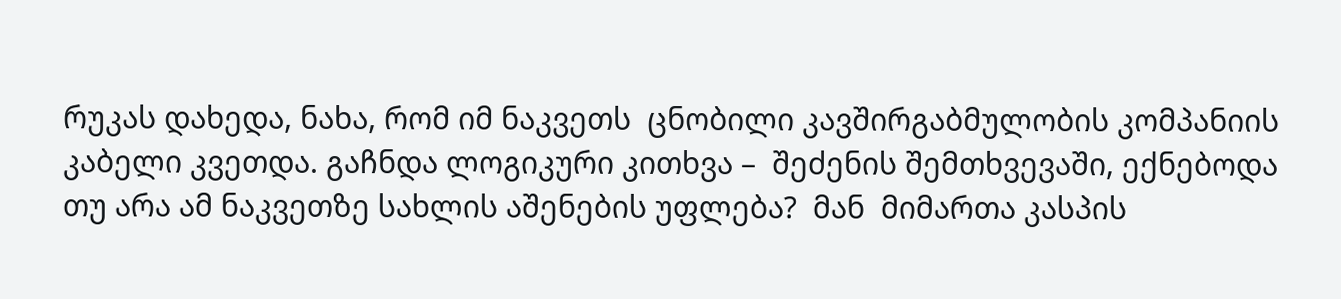რუკას დახედა, ნახა, რომ იმ ნაკვეთს  ცნობილი კავშირგაბმულობის კომპანიის კაბელი კვეთდა. გაჩნდა ლოგიკური კითხვა –  შეძენის შემთხვევაში, ექნებოდა თუ არა ამ ნაკვეთზე სახლის აშენების უფლება?  მან  მიმართა კასპის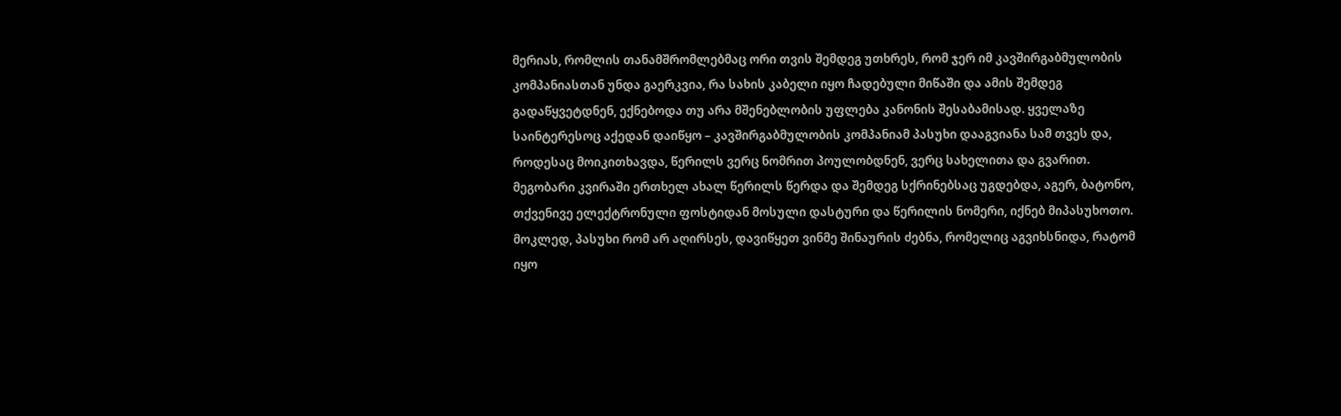მერიას, რომლის თანამშრომლებმაც ორი თვის შემდეგ უთხრეს, რომ ჯერ იმ კავშირგაბმულობის კომპანიასთან უნდა გაერკვია, რა სახის კაბელი იყო ჩადებული მიწაში და ამის შემდეგ გადაწყვეტდნენ, ექნებოდა თუ არა მშენებლობის უფლება კანონის შესაბამისად. ყველაზე საინტერესოც აქედან დაიწყო – კავშირგაბმულობის კომპანიამ პასუხი დააგვიანა სამ თვეს და, როდესაც მოიკითხავდა, წერილს ვერც ნომრით პოულობდნენ, ვერც სახელითა და გვარით. მეგობარი კვირაში ერთხელ ახალ წერილს წერდა და შემდეგ სქრინებსაც უგდებდა, აგერ, ბატონო, თქვენივე ელექტრონული ფოსტიდან მოსული დასტური და წერილის ნომერი, იქნებ მიპასუხოთო. მოკლედ, პასუხი რომ არ აღირსეს, დავიწყეთ ვინმე შინაურის ძებნა, რომელიც აგვიხსნიდა, რატომ იყო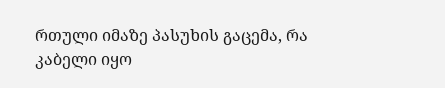რთული იმაზე პასუხის გაცემა, რა  კაბელი იყო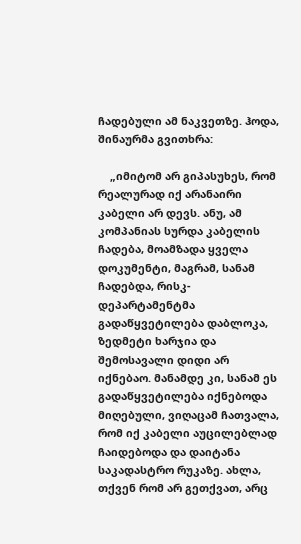ჩადებული ამ ნაკვეთზე. ჰოდა, შინაურმა გვითხრა:

    „იმიტომ არ გიპასუხეს, რომ რეალურად იქ არანაირი კაბელი არ დევს. ანუ, ამ კომპანიას სურდა კაბელის ჩადება, მოამზადა ყველა დოკუმენტი, მაგრამ, სანამ ჩადებდა, რისკ-დეპარტამენტმა გადაწყვეტილება დაბლოკა,  ზედმეტი ხარჯია და შემოსავალი დიდი არ იქნებაო. მანამდე კი, სანამ ეს გადაწყვეტილება იქნებოდა მიღებული, ვიღაცამ ჩათვალა, რომ იქ კაბელი აუცილებლად ჩაიდებოდა და დაიტანა საკადასტრო რუკაზე. ახლა, თქვენ რომ არ გეთქვათ, არც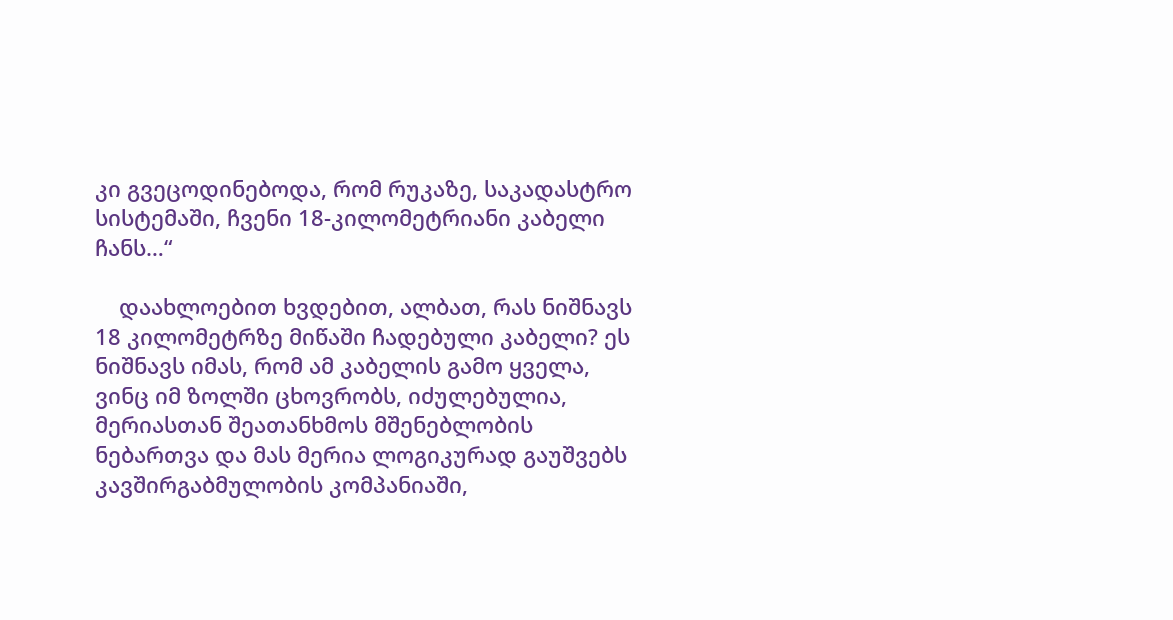კი გვეცოდინებოდა, რომ რუკაზე, საკადასტრო სისტემაში, ჩვენი 18-კილომეტრიანი კაბელი ჩანს…“

    დაახლოებით ხვდებით, ალბათ, რას ნიშნავს 18 კილომეტრზე მიწაში ჩადებული კაბელი? ეს ნიშნავს იმას, რომ ამ კაბელის გამო ყველა, ვინც იმ ზოლში ცხოვრობს, იძულებულია, მერიასთან შეათანხმოს მშენებლობის ნებართვა და მას მერია ლოგიკურად გაუშვებს კავშირგაბმულობის კომპანიაში,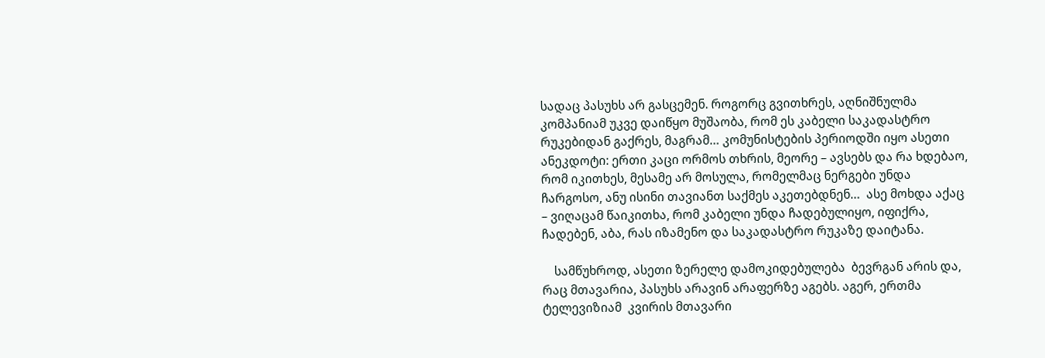სადაც პასუხს არ გასცემენ. როგორც გვითხრეს, აღნიშნულმა კომპანიამ უკვე დაიწყო მუშაობა, რომ ეს კაბელი საკადასტრო რუკებიდან გაქრეს, მაგრამ… კომუნისტების პერიოდში იყო ასეთი ანეკდოტი: ერთი კაცი ორმოს თხრის, მეორე – ავსებს და რა ხდებაო, რომ იკითხეს, მესამე არ მოსულა, რომელმაც ნერგები უნდა ჩარგოსო, ანუ ისინი თავიანთ საქმეს აკეთებდნენ…  ასე მოხდა აქაც – ვიღაცამ წაიკითხა, რომ კაბელი უნდა ჩადებულიყო, იფიქრა, ჩადებენ, აბა, რას იზამენო და საკადასტრო რუკაზე დაიტანა.

    სამწუხროდ, ასეთი ზერელე დამოკიდებულება  ბევრგან არის და, რაც მთავარია, პასუხს არავინ არაფერზე აგებს. აგერ, ერთმა ტელევიზიამ  კვირის მთავარი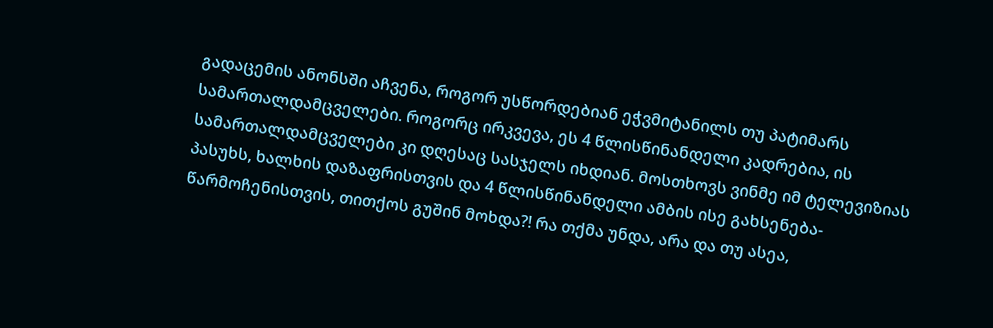გადაცემის ანონსში აჩვენა, როგორ უსწორდებიან ეჭვმიტანილს თუ პატიმარს სამართალდამცველები. როგორც ირკვევა, ეს 4 წლისწინანდელი კადრებია, ის სამართალდამცველები კი დღესაც სასჯელს იხდიან. მოსთხოვს ვინმე იმ ტელევიზიას პასუხს, ხალხის დაზაფრისთვის და 4 წლისწინანდელი ამბის ისე გახსენება-წარმოჩენისთვის, თითქოს გუშინ მოხდა?! რა თქმა უნდა, არა და თუ ასეა,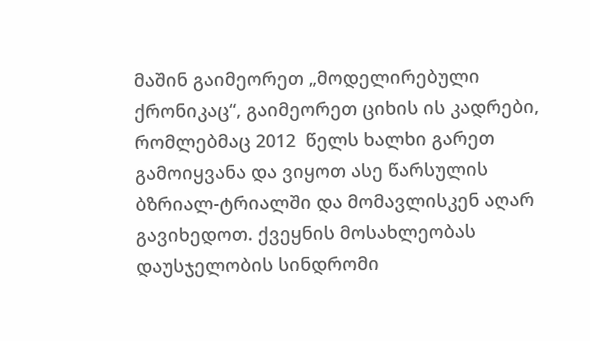მაშინ გაიმეორეთ „მოდელირებული ქრონიკაც“, გაიმეორეთ ციხის ის კადრები, რომლებმაც 2012  წელს ხალხი გარეთ გამოიყვანა და ვიყოთ ასე წარსულის ბზრიალ-ტრიალში და მომავლისკენ აღარ გავიხედოთ. ქვეყნის მოსახლეობას  დაუსჯელობის სინდრომი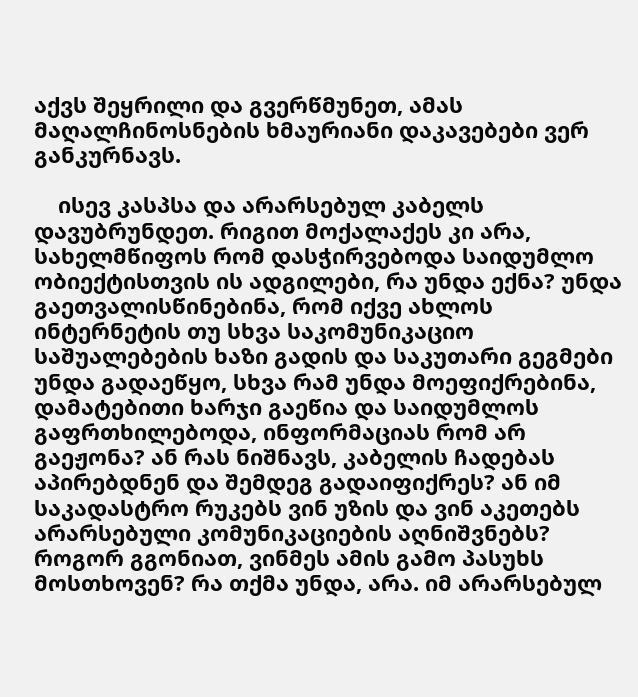აქვს შეყრილი და გვერწმუნეთ, ამას მაღალჩინოსნების ხმაურიანი დაკავებები ვერ განკურნავს.

    ისევ კასპსა და არარსებულ კაბელს დავუბრუნდეთ. რიგით მოქალაქეს კი არა, სახელმწიფოს რომ დასჭირვებოდა საიდუმლო ობიექტისთვის ის ადგილები, რა უნდა ექნა? უნდა გაეთვალისწინებინა, რომ იქვე ახლოს ინტერნეტის თუ სხვა საკომუნიკაციო საშუალებების ხაზი გადის და საკუთარი გეგმები უნდა გადაეწყო, სხვა რამ უნდა მოეფიქრებინა, დამატებითი ხარჯი გაეწია და საიდუმლოს გაფრთხილებოდა, ინფორმაციას რომ არ გაეჟონა? ან რას ნიშნავს, კაბელის ჩადებას აპირებდნენ და შემდეგ გადაიფიქრეს? ან იმ საკადასტრო რუკებს ვინ უზის და ვინ აკეთებს  არარსებული კომუნიკაციების აღნიშვნებს? როგორ გგონიათ, ვინმეს ამის გამო პასუხს მოსთხოვენ? რა თქმა უნდა, არა. იმ არარსებულ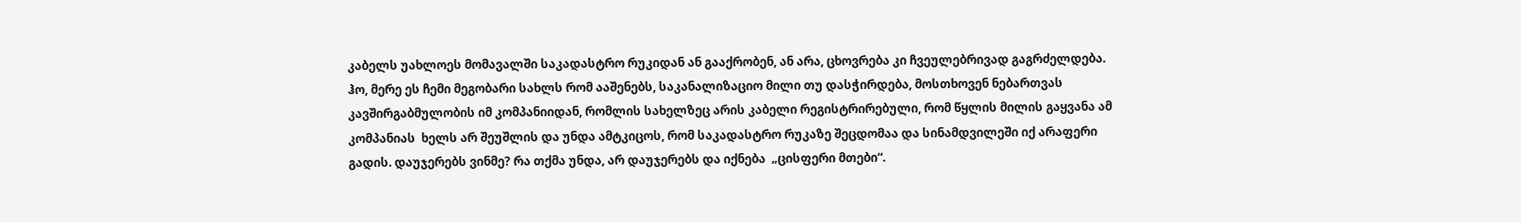კაბელს უახლოეს მომავალში საკადასტრო რუკიდან ან გააქრობენ, ან არა, ცხოვრება კი ჩვეულებრივად გაგრძელდება. ჰო, მერე ეს ჩემი მეგობარი სახლს რომ ააშენებს, საკანალიზაციო მილი თუ დასჭირდება, მოსთხოვენ ნებართვას კავშირგაბმულობის იმ კომპანიიდან, რომლის სახელზეც არის კაბელი რეგისტრირებული, რომ წყლის მილის გაყვანა ამ კომპანიას  ხელს არ შეუშლის და უნდა ამტკიცოს, რომ საკადასტრო რუკაზე შეცდომაა და სინამდვილეში იქ არაფერი გადის. დაუჯერებს ვინმე? რა თქმა უნდა, არ დაუჯერებს და იქნება  „ცისფერი მთები“.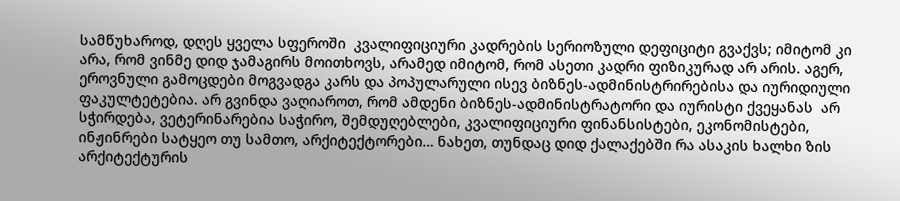სამწუხაროდ, დღეს ყველა სფეროში  კვალიფიციური კადრების სერიოზული დეფიციტი გვაქვს; იმიტომ კი არა, რომ ვინმე დიდ ჯამაგირს მოითხოვს, არამედ იმიტომ, რომ ასეთი კადრი ფიზიკურად არ არის. აგერ, ეროვნული გამოცდები მოგვადგა კარს და პოპულარული ისევ ბიზნეს-ადმინისტრირებისა და იურიდიული ფაკულტეტებია. არ გვინდა ვაღიაროთ, რომ ამდენი ბიზნეს-ადმინისტრატორი და იურისტი ქვეყანას  არ სჭირდება, ვეტერინარებია საჭირო, შემდუღებლები, კვალიფიციური ფინანსისტები, ეკონომისტები, ინჟინრები სატყეო თუ სამთო, არქიტექტორები… ნახეთ, თუნდაც დიდ ქალაქებში რა ასაკის ხალხი ზის არქიტექტურის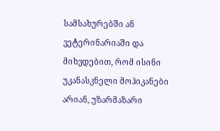სამსახურებში ან ვეტერინარიაში და მიხვდებით, რომ ისინი უკანასკნელი მოჰიკანები არიან, უზარმაზარი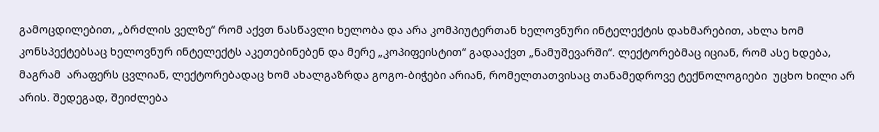გამოცდილებით, „ბრძლის ველზე“ რომ აქვთ ნასწავლი ხელობა და არა კომპიუტერთან ხელოვნური ინტელექტის დახმარებით, ახლა ხომ კონსპექტებსაც ხელოვნურ ინტელექტს აკეთებინებენ და მერე „კოპიფეისტით“ გადააქვთ „ნამუშევარში“. ლექტორებმაც იციან, რომ ასე ხდება, მაგრამ  არაფერს ცვლიან, ლექტორებადაც ხომ ახალგაზრდა გოგო-ბიჭები არიან, რომელთათვისაც თანამედროვე ტექნოლოგიები  უცხო ხილი არ არის. შედეგად, შეიძლება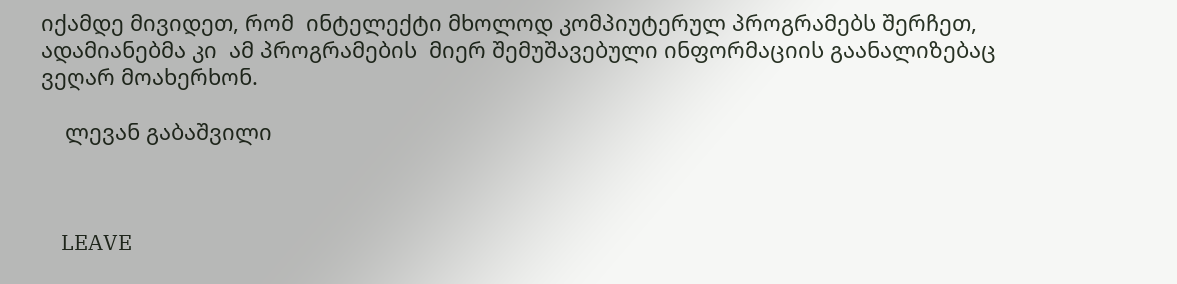იქამდე მივიდეთ, რომ  ინტელექტი მხოლოდ კომპიუტერულ პროგრამებს შერჩეთ, ადამიანებმა კი  ამ პროგრამების  მიერ შემუშავებული ინფორმაციის გაანალიზებაც ვეღარ მოახერხონ.

    ლევან გაბაშვილი



    LEAVE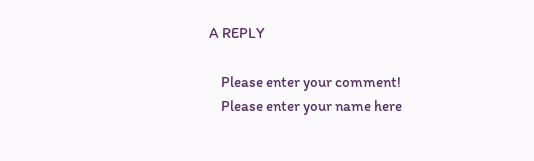A REPLY

    Please enter your comment!
    Please enter your name here